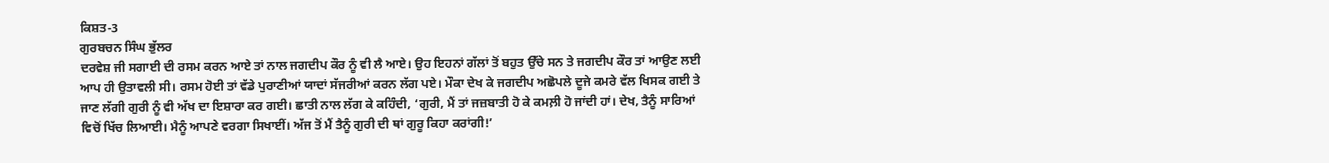ਕਿਸ਼ਤ-3
ਗੁਰਬਚਨ ਸਿੰਘ ਭੁੱਲਰ
ਦਰਵੇਸ਼ ਜੀ ਸਗਾਈ ਦੀ ਰਸਮ ਕਰਨ ਆਏ ਤਾਂ ਨਾਲ ਜਗਦੀਪ ਕੌਰ ਨੂੰ ਵੀ ਲੈ ਆਏ। ਉਹ ਇਹਨਾਂ ਗੱਲਾਂ ਤੋਂ ਬਹੁਤ ਉੱਚੇ ਸਨ ਤੇ ਜਗਦੀਪ ਕੌਰ ਤਾਂ ਆਉਣ ਲਈ ਆਪ ਹੀ ਉਤਾਵਲੀ ਸੀ। ਰਸਮ ਹੋਈ ਤਾਂ ਵੱਡੇ ਪੁਰਾਣੀਆਂ ਯਾਦਾਂ ਸੱਜਰੀਆਂ ਕਰਨ ਲੱਗ ਪਏ। ਮੌਕਾ ਦੇਖ ਕੇ ਜਗਦੀਪ ਅਛੋਪਲੇ ਦੂਜੇ ਕਮਰੇ ਵੱਲ ਖਿਸਕ ਗਈ ਤੇ ਜਾਣ ਲੱਗੀ ਗੁਰੀ ਨੂੰ ਵੀ ਅੱਖ ਦਾ ਇਸ਼ਾਰਾ ਕਰ ਗਈ। ਛਾਤੀ ਨਾਲ ਲੱਗ ਕੇ ਕਹਿੰਦੀ, ‘ਗੁਰੀ, ਮੈਂ ਤਾਂ ਜਜ਼ਬਾਤੀ ਹੋ ਕੇ ਕਮਲ਼ੀ ਹੋ ਜਾਂਦੀ ਹਾਂ। ਦੇਖ, ਤੈਨੂੰ ਸਾਰਿਆਂ ਵਿਚੋਂ ਖਿੱਚ ਲਿਆਈ। ਮੈਨੂੰ ਆਪਣੇ ਵਰਗਾ ਸਿਖਾਈਂ। ਅੱਜ ਤੋਂ ਮੈਂ ਤੈਨੂੰ ਗੁਰੀ ਦੀ ਥਾਂ ਗੁਰੂ ਕਿਹਾ ਕਰਾਂਗੀ!’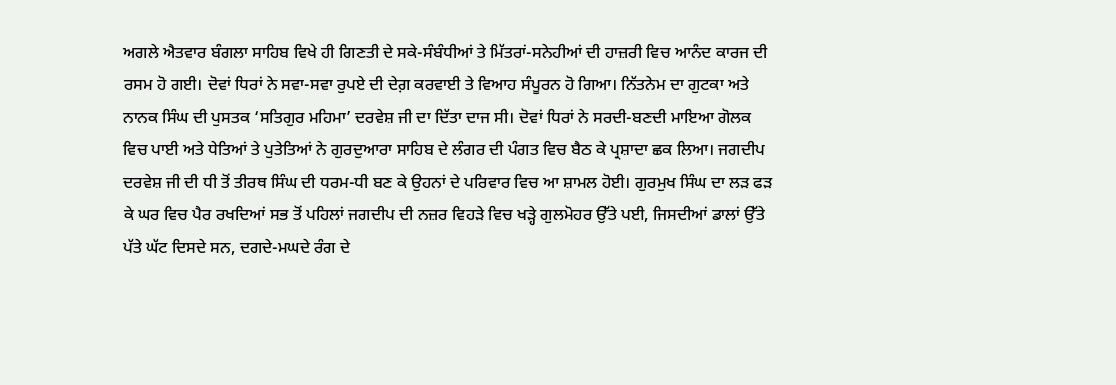ਅਗਲੇ ਐਤਵਾਰ ਬੰਗਲਾ ਸਾਹਿਬ ਵਿਖੇ ਹੀ ਗਿਣਤੀ ਦੇ ਸਕੇ-ਸੰਬੰਧੀਆਂ ਤੇ ਮਿੱਤਰਾਂ-ਸਨੇਹੀਆਂ ਦੀ ਹਾਜ਼ਰੀ ਵਿਚ ਆਨੰਦ ਕਾਰਜ ਦੀ ਰਸਮ ਹੋ ਗਈ। ਦੋਵਾਂ ਧਿਰਾਂ ਨੇ ਸਵਾ-ਸਵਾ ਰੁਪਏ ਦੀ ਦੇਗ਼ ਕਰਵਾਈ ਤੇ ਵਿਆਹ ਸੰਪੂਰਨ ਹੋ ਗਿਆ। ਨਿੱਤਨੇਮ ਦਾ ਗੁਟਕਾ ਅਤੇ ਨਾਨਕ ਸਿੰਘ ਦੀ ਪੁਸਤਕ ‘ਸਤਿਗੁਰ ਮਹਿਮਾ’ ਦਰਵੇਸ਼ ਜੀ ਦਾ ਦਿੱਤਾ ਦਾਜ ਸੀ। ਦੋਵਾਂ ਧਿਰਾਂ ਨੇ ਸਰਦੀ-ਬਣਦੀ ਮਾਇਆ ਗੋਲਕ ਵਿਚ ਪਾਈ ਅਤੇ ਧੇਤਿਆਂ ਤੇ ਪੁਤੇਤਿਆਂ ਨੇ ਗੁਰਦੁਆਰਾ ਸਾਹਿਬ ਦੇ ਲੰਗਰ ਦੀ ਪੰਗਤ ਵਿਚ ਬੈਠ ਕੇ ਪ੍ਰਸ਼ਾਦਾ ਛਕ ਲਿਆ। ਜਗਦੀਪ ਦਰਵੇਸ਼ ਜੀ ਦੀ ਧੀ ਤੋਂ ਤੀਰਥ ਸਿੰਘ ਦੀ ਧਰਮ-ਧੀ ਬਣ ਕੇ ਉਹਨਾਂ ਦੇ ਪਰਿਵਾਰ ਵਿਚ ਆ ਸ਼ਾਮਲ ਹੋਈ। ਗੁਰਮੁਖ ਸਿੰਘ ਦਾ ਲੜ ਫੜ ਕੇ ਘਰ ਵਿਚ ਪੈਰ ਰਖਦਿਆਂ ਸਭ ਤੋਂ ਪਹਿਲਾਂ ਜਗਦੀਪ ਦੀ ਨਜ਼ਰ ਵਿਹੜੇ ਵਿਚ ਖੜ੍ਹੇ ਗੁਲਮੋਹਰ ਉੱਤੇ ਪਈ, ਜਿਸਦੀਆਂ ਡਾਲਾਂ ਉੱਤੇ ਪੱਤੇ ਘੱਟ ਦਿਸਦੇ ਸਨ, ਦਗਦੇ-ਮਘਦੇ ਰੰਗ ਦੇ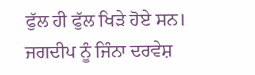ਫੁੱਲ ਹੀ ਫੁੱਲ ਖਿੜੇ ਹੋਏ ਸਨ।
ਜਗਦੀਪ ਨੂੰ ਜਿੰਨਾ ਦਰਵੇਸ਼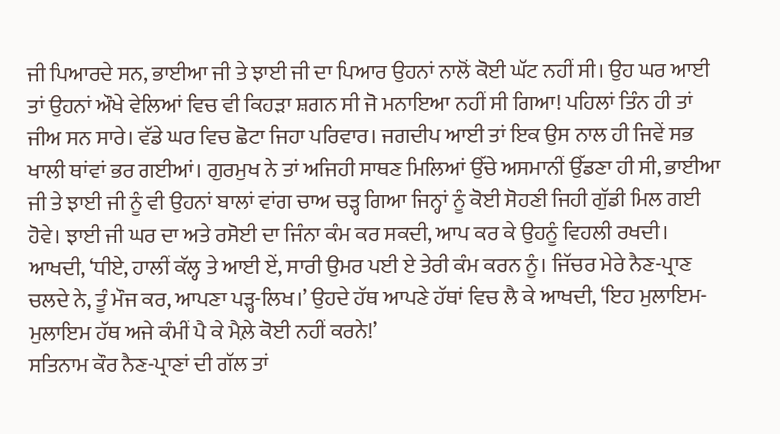ਜੀ ਪਿਆਰਦੇ ਸਨ, ਭਾਈਆ ਜੀ ਤੇ ਝਾਈ ਜੀ ਦਾ ਪਿਆਰ ਉਹਨਾਂ ਨਾਲੋਂ ਕੋਈ ਘੱਟ ਨਹੀਂ ਸੀ। ਉਹ ਘਰ ਆਈ ਤਾਂ ਉਹਨਾਂ ਔਖੇ ਵੇਲਿਆਂ ਵਿਚ ਵੀ ਕਿਹੜਾ ਸ਼ਗਨ ਸੀ ਜੋ ਮਨਾਇਆ ਨਹੀਂ ਸੀ ਗਿਆ! ਪਹਿਲਾਂ ਤਿੰਨ ਹੀ ਤਾਂ ਜੀਅ ਸਨ ਸਾਰੇ। ਵੱਡੇ ਘਰ ਵਿਚ ਛੋਟਾ ਜਿਹਾ ਪਰਿਵਾਰ। ਜਗਦੀਪ ਆਈ ਤਾਂ ਇਕ ਉਸ ਨਾਲ ਹੀ ਜਿਵੇਂ ਸਭ ਖਾਲੀ ਥਾਂਵਾਂ ਭਰ ਗਈਆਂ। ਗੁਰਮੁਖ ਨੇ ਤਾਂ ਅਜਿਹੀ ਸਾਥਣ ਮਿਲਿਆਂ ਉੱਚੇ ਅਸਮਾਨੀਂ ਉੱਡਣਾ ਹੀ ਸੀ, ਭਾਈਆ ਜੀ ਤੇ ਝਾਈ ਜੀ ਨੂੰ ਵੀ ਉਹਨਾਂ ਬਾਲਾਂ ਵਾਂਗ ਚਾਅ ਚੜ੍ਹ ਗਿਆ ਜਿਨ੍ਹਾਂ ਨੂੰ ਕੋਈ ਸੋਹਣੀ ਜਿਹੀ ਗੁੱਡੀ ਮਿਲ ਗਈ ਹੋਵੇ। ਝਾਈ ਜੀ ਘਰ ਦਾ ਅਤੇ ਰਸੋਈ ਦਾ ਜਿੰਨਾ ਕੰਮ ਕਰ ਸਕਦੀ, ਆਪ ਕਰ ਕੇ ਉਹਨੂੰ ਵਿਹਲੀ ਰਖਦੀ। ਆਖਦੀ, ‘ਧੀਏ, ਹਾਲੀਂ ਕੱਲ੍ਹ ਤੇ ਆਈ ਏਂ, ਸਾਰੀ ਉਮਰ ਪਈ ਏ ਤੇਰੀ ਕੰਮ ਕਰਨ ਨੂੰ। ਜਿੱਚਰ ਮੇਰੇ ਨੈਣ-ਪ੍ਰਾਣ ਚਲਦੇ ਨੇ, ਤੂੰ ਮੌਜ ਕਰ, ਆਪਣਾ ਪੜ੍ਹ-ਲਿਖ।’ ਉਹਦੇ ਹੱਥ ਆਪਣੇ ਹੱਥਾਂ ਵਿਚ ਲੈ ਕੇ ਆਖਦੀ, ‘ਇਹ ਮੁਲਾਇਮ-ਮੁਲਾਇਮ ਹੱਥ ਅਜੇ ਕੰਮੀਂ ਪੈ ਕੇ ਮੈਲ਼ੇ ਕੋਈ ਨਹੀਂ ਕਰਨੇ!’
ਸਤਿਨਾਮ ਕੌਰ ਨੈਣ-ਪ੍ਰਾਣਾਂ ਦੀ ਗੱਲ ਤਾਂ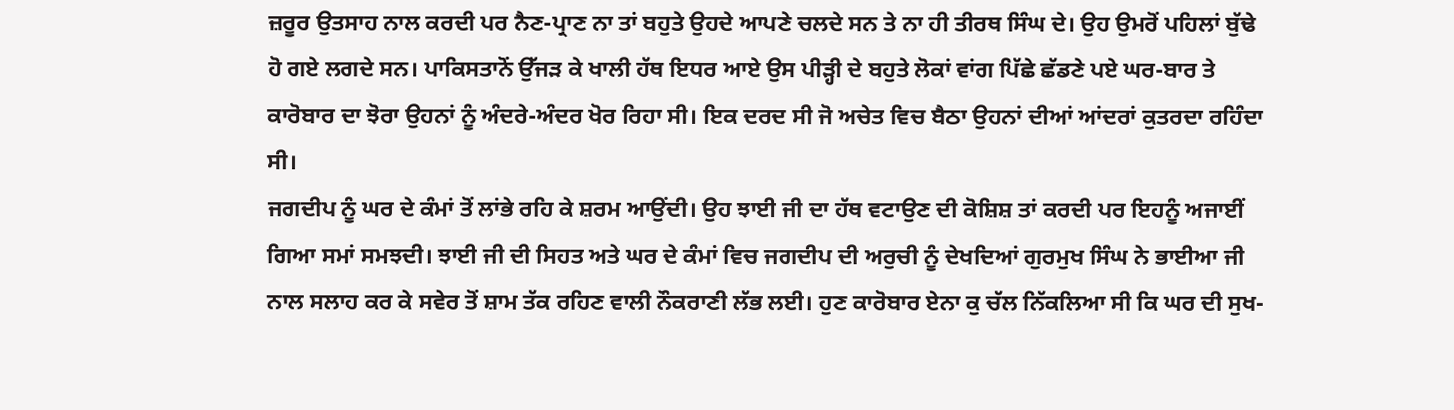ਜ਼ਰੂਰ ਉਤਸਾਹ ਨਾਲ ਕਰਦੀ ਪਰ ਨੈਣ-ਪ੍ਰਾਣ ਨਾ ਤਾਂ ਬਹੁਤੇ ਉਹਦੇ ਆਪਣੇ ਚਲਦੇ ਸਨ ਤੇ ਨਾ ਹੀ ਤੀਰਥ ਸਿੰਘ ਦੇ। ਉਹ ਉਮਰੋਂ ਪਹਿਲਾਂ ਬੁੱਢੇ ਹੋ ਗਏ ਲਗਦੇ ਸਨ। ਪਾਕਿਸਤਾਨੋਂ ਉੱਜੜ ਕੇ ਖਾਲੀ ਹੱਥ ਇਧਰ ਆਏ ਉਸ ਪੀੜ੍ਹੀ ਦੇ ਬਹੁਤੇ ਲੋਕਾਂ ਵਾਂਗ ਪਿੱਛੇ ਛੱਡਣੇ ਪਏ ਘਰ-ਬਾਰ ਤੇ ਕਾਰੋਬਾਰ ਦਾ ਝੋਰਾ ਉਹਨਾਂ ਨੂੰ ਅੰਦਰੇ-ਅੰਦਰ ਖੋਰ ਰਿਹਾ ਸੀ। ਇਕ ਦਰਦ ਸੀ ਜੋ ਅਚੇਤ ਵਿਚ ਬੈਠਾ ਉਹਨਾਂ ਦੀਆਂ ਆਂਦਰਾਂ ਕੁਤਰਦਾ ਰਹਿੰਦਾ ਸੀ।
ਜਗਦੀਪ ਨੂੰ ਘਰ ਦੇ ਕੰਮਾਂ ਤੋਂ ਲਾਂਭੇ ਰਹਿ ਕੇ ਸ਼ਰਮ ਆਉਂਦੀ। ਉਹ ਝਾਈ ਜੀ ਦਾ ਹੱਥ ਵਟਾਉਣ ਦੀ ਕੋਸ਼ਿਸ਼ ਤਾਂ ਕਰਦੀ ਪਰ ਇਹਨੂੰ ਅਜਾਈਂ ਗਿਆ ਸਮਾਂ ਸਮਝਦੀ। ਝਾਈ ਜੀ ਦੀ ਸਿਹਤ ਅਤੇ ਘਰ ਦੇ ਕੰਮਾਂ ਵਿਚ ਜਗਦੀਪ ਦੀ ਅਰੁਚੀ ਨੂੰ ਦੇਖਦਿਆਂ ਗੁਰਮੁਖ ਸਿੰਘ ਨੇ ਭਾਈਆ ਜੀ ਨਾਲ ਸਲਾਹ ਕਰ ਕੇ ਸਵੇਰ ਤੋਂ ਸ਼ਾਮ ਤੱਕ ਰਹਿਣ ਵਾਲੀ ਨੌਕਰਾਣੀ ਲੱਭ ਲਈ। ਹੁਣ ਕਾਰੋਬਾਰ ਏਨਾ ਕੁ ਚੱਲ ਨਿੱਕਲਿਆ ਸੀ ਕਿ ਘਰ ਦੀ ਸੁਖ-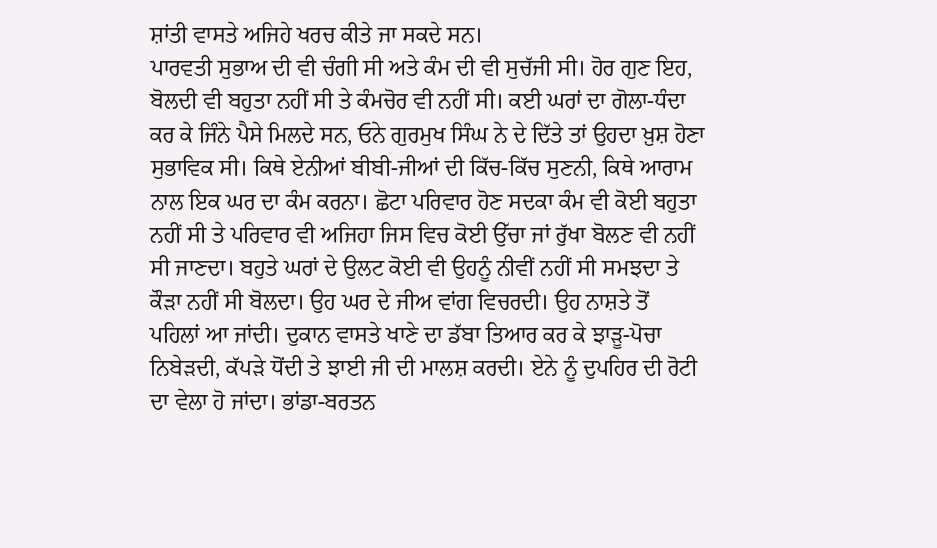ਸ਼ਾਂਤੀ ਵਾਸਤੇ ਅਜਿਹੇ ਖਰਚ ਕੀਤੇ ਜਾ ਸਕਦੇ ਸਨ।
ਪਾਰਵਤੀ ਸੁਭਾਅ ਦੀ ਵੀ ਚੰਗੀ ਸੀ ਅਤੇ ਕੰਮ ਦੀ ਵੀ ਸੁਚੱਜੀ ਸੀ। ਹੋਰ ਗੁਣ ਇਹ, ਬੋਲਦੀ ਵੀ ਬਹੁਤਾ ਨਹੀਂ ਸੀ ਤੇ ਕੰਮਚੋਰ ਵੀ ਨਹੀਂ ਸੀ। ਕਈ ਘਰਾਂ ਦਾ ਗੋਲਾ-ਧੰਦਾ ਕਰ ਕੇ ਜਿੰਨੇ ਪੈਸੇ ਮਿਲਦੇ ਸਨ, ਓਨੇ ਗੁਰਮੁਖ ਸਿੰਘ ਨੇ ਦੇ ਦਿੱਤੇ ਤਾਂ ਉਹਦਾ ਖ਼ੁਸ਼ ਹੋਣਾ ਸੁਭਾਵਿਕ ਸੀ। ਕਿਥੇ ਏਨੀਆਂ ਬੀਬੀ-ਜੀਆਂ ਦੀ ਕਿੱਚ-ਕਿੱਚ ਸੁਣਨੀ, ਕਿਥੇ ਆਰਾਮ ਨਾਲ ਇਕ ਘਰ ਦਾ ਕੰਮ ਕਰਨਾ। ਛੋਟਾ ਪਰਿਵਾਰ ਹੋਣ ਸਦਕਾ ਕੰਮ ਵੀ ਕੋਈ ਬਹੁਤਾ ਨਹੀਂ ਸੀ ਤੇ ਪਰਿਵਾਰ ਵੀ ਅਜਿਹਾ ਜਿਸ ਵਿਚ ਕੋਈ ਉੱਚਾ ਜਾਂ ਰੁੱਖਾ ਬੋਲਣ ਵੀ ਨਹੀਂ ਸੀ ਜਾਣਦਾ। ਬਹੁਤੇ ਘਰਾਂ ਦੇ ਉਲਟ ਕੋਈ ਵੀ ਉਹਨੂੰ ਨੀਵੀਂ ਨਹੀਂ ਸੀ ਸਮਝਦਾ ਤੇ ਕੌੜਾ ਨਹੀਂ ਸੀ ਬੋਲਦਾ। ਉਹ ਘਰ ਦੇ ਜੀਅ ਵਾਂਗ ਵਿਚਰਦੀ। ਉਹ ਨਾਸ਼ਤੇ ਤੋਂ ਪਹਿਲਾਂ ਆ ਜਾਂਦੀ। ਦੁਕਾਨ ਵਾਸਤੇ ਖਾਣੇ ਦਾ ਡੱਬਾ ਤਿਆਰ ਕਰ ਕੇ ਝਾੜੂ-ਪੋਚਾ ਨਿਬੇੜਦੀ, ਕੱਪੜੇ ਧੋਂਦੀ ਤੇ ਝਾਈ ਜੀ ਦੀ ਮਾਲਸ਼ ਕਰਦੀ। ਏਨੇ ਨੂੰ ਦੁਪਹਿਰ ਦੀ ਰੋਟੀ ਦਾ ਵੇਲਾ ਹੋ ਜਾਂਦਾ। ਭਾਂਡਾ-ਬਰਤਨ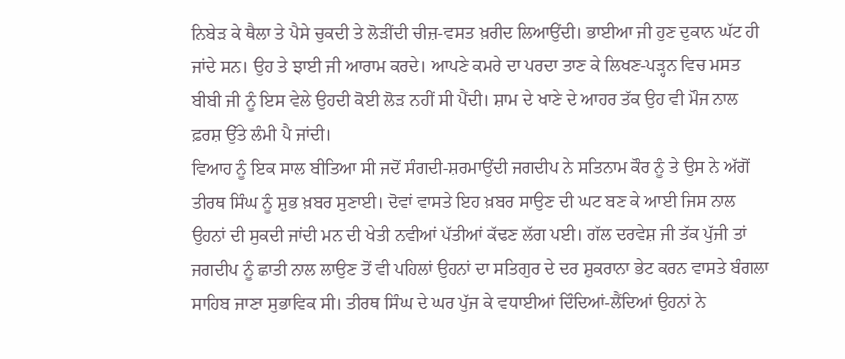ਨਿਬੇੜ ਕੇ ਥੈਲਾ ਤੇ ਪੈਸੇ ਚੁਕਦੀ ਤੇ ਲੋੜੀਂਦੀ ਚੀਜ਼-ਵਸਤ ਖ਼ਰੀਦ ਲਿਆਉਂਦੀ। ਭਾਈਆ ਜੀ ਹੁਣ ਦੁਕਾਨ ਘੱਟ ਹੀ ਜਾਂਦੇ ਸਨ। ਉਹ ਤੇ ਝਾਈ ਜੀ ਆਰਾਮ ਕਰਦੇ। ਆਪਣੇ ਕਮਰੇ ਦਾ ਪਰਦਾ ਤਾਣ ਕੇ ਲਿਖਣ-ਪੜ੍ਹਨ ਵਿਚ ਮਸਤ ਬੀਬੀ ਜੀ ਨੂੰ ਇਸ ਵੇਲੇ ਉਹਦੀ ਕੋਈ ਲੋੜ ਨਹੀਂ ਸੀ ਪੈਂਦੀ। ਸ਼ਾਮ ਦੇ ਖਾਣੇ ਦੇ ਆਹਰ ਤੱਕ ਉਹ ਵੀ ਮੌਜ ਨਾਲ ਫ਼ਰਸ਼ ਉੱਤੇ ਲੰਮੀ ਪੈ ਜਾਂਦੀ।
ਵਿਆਹ ਨੂੰ ਇਕ ਸਾਲ ਬੀਤਿਆ ਸੀ ਜਦੋਂ ਸੰਗਦੀ-ਸ਼ਰਮਾਉਂਦੀ ਜਗਦੀਪ ਨੇ ਸਤਿਨਾਮ ਕੌਰ ਨੂੰ ਤੇ ਉਸ ਨੇ ਅੱਗੋਂ ਤੀਰਥ ਸਿੰਘ ਨੂੰ ਸ਼ੁਭ ਖ਼ਬਰ ਸੁਣਾਈ। ਦੋਵਾਂ ਵਾਸਤੇ ਇਹ ਖ਼ਬਰ ਸਾਉਣ ਦੀ ਘਟ ਬਣ ਕੇ ਆਈ ਜਿਸ ਨਾਲ ਉਹਨਾਂ ਦੀ ਸੁਕਦੀ ਜਾਂਦੀ ਮਨ ਦੀ ਖੇਤੀ ਨਵੀਆਂ ਪੱਤੀਆਂ ਕੱਢਣ ਲੱਗ ਪਈ। ਗੱਲ ਦਰਵੇਸ਼ ਜੀ ਤੱਕ ਪੁੱਜੀ ਤਾਂ ਜਗਦੀਪ ਨੂੰ ਛਾਤੀ ਨਾਲ ਲਾਉਣ ਤੋਂ ਵੀ ਪਹਿਲਾਂ ਉਹਨਾਂ ਦਾ ਸਤਿਗੁਰ ਦੇ ਦਰ ਸ਼ੁਕਰਾਨਾ ਭੇਟ ਕਰਨ ਵਾਸਤੇ ਬੰਗਲਾ ਸਾਹਿਬ ਜਾਣਾ ਸੁਭਾਵਿਕ ਸੀ। ਤੀਰਥ ਸਿੰਘ ਦੇ ਘਰ ਪੁੱਜ ਕੇ ਵਧਾਈਆਂ ਦਿੰਦਿਆਂ-ਲੈਂਦਿਆਂ ਉਹਨਾਂ ਨੇ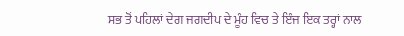ਸਭ ਤੋਂ ਪਹਿਲਾਂ ਦੇਗ ਜਗਦੀਪ ਦੇ ਮੂੰਹ ਵਿਚ ਤੇ ਇੰਜ ਇਕ ਤਰ੍ਹਾਂ ਨਾਲ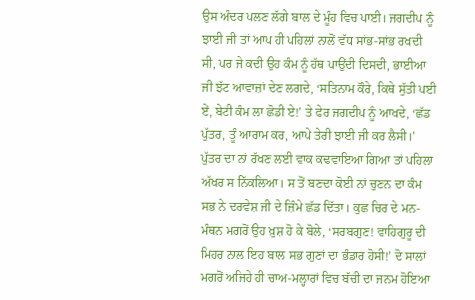ਉਸ ਅੰਦਰ ਪਲਣ ਲੱਗੇ ਬਾਲ ਦੇ ਮੂੰਹ ਵਿਚ ਪਾਈ। ਜਗਦੀਪ ਨੂੰ ਝਾਈ ਜੀ ਤਾਂ ਆਪ ਹੀ ਪਹਿਲਾਂ ਨਾਲੋਂ ਵੱਧ ਸਾਂਭ-ਸਾਂਭ ਰਖਦੀ ਸੀ, ਪਰ ਜੇ ਕਦੀ ਉਹ ਕੰਮ ਨੂੰ ਹੱਥ ਪਾਉਂਦੀ ਦਿਸਦੀ, ਭਾਈਆ ਜੀ ਝੱਟ ਆਵਾਜ਼ਾਂ ਦੇਣ ਲਗਦੇ, ‘ਸਤਿਨਾਮ ਕੌਰੇ, ਕਿਥੇ ਸੁੱਤੀ ਪਈ ਏਂ, ਬੇਟੀ ਕੰਮ ਲਾ ਛੋਡੀ ਏ!’ ਤੇ ਫੇਰ ਜਗਦੀਪ ਨੂੰ ਆਖਦੇ, ‘ਛੱਡ ਪੁੱਤਰ, ਤੂੰ ਆਰਾਮ ਕਰ, ਆਪੇ ਤੇਰੀ ਝਾਈ ਜੀ ਕਰ ਲੈਸੀ।’
ਪੁੱਤਰ ਦਾ ਨਾਂ ਰੱਖਣ ਲਈ ਵਾਕ ਕਢਵਾਇਆ ਗਿਆ ਤਾਂ ਪਹਿਲਾ ਅੱਖਰ ਸ ਨਿੱਕਲਿਆ। ਸ ਤੋਂ ਬਣਦਾ ਕੋਈ ਨਾਂ ਚੁਣਨ ਦਾ ਕੰਮ ਸਭ ਨੇ ਦਰਵੇਸ਼ ਜੀ ਦੇ ਜ਼ਿੰਮੇ ਛੱਡ ਦਿੱਤਾ। ਕੁਛ ਚਿਰ ਦੇ ਮਨ-ਮੰਥਨ ਮਗਰੋਂ ਉਹ ਖ਼ੁਸ਼ ਹੋ ਕੇ ਬੋਲੇ, ‘ਸਰਬਗੁਣ! ਵਾਹਿਗੁਰੂ ਦੀ ਮਿਹਰ ਨਾਲ ਇਹ ਬਾਲ ਸਭ ਗੁਣਾਂ ਦਾ ਭੰਡਾਰ ਹੋਸੀ!’ ਦੋ ਸਾਲਾਂ ਮਗਰੋਂ ਅਜਿਹੇ ਹੀ ਚਾਅ-ਮਲ੍ਹਾਰਾਂ ਵਿਚ ਬੱਚੀ ਦਾ ਜਨਮ ਹੋਇਆ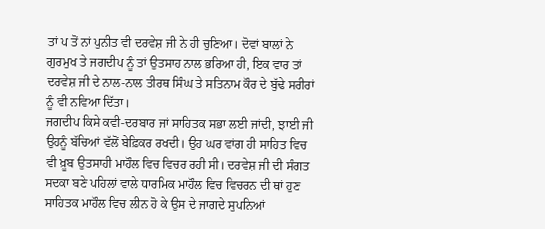ਤਾਂ ਪ ਤੋਂ ਨਾਂ ਪੁਨੀਤ ਵੀ ਦਰਵੇਸ਼ ਜੀ ਨੇ ਹੀ ਚੁਣਿਆ। ਦੋਵਾਂ ਬਾਲਾਂ ਨੇ ਗੁਰਮੁਖ ਤੇ ਜਗਦੀਪ ਨੂੰ ਤਾਂ ਉਤਸਾਹ ਨਾਲ ਭਰਿਆ ਹੀ, ਇਕ ਵਾਰ ਤਾਂ ਦਰਵੇਸ਼ ਜੀ ਦੇ ਨਾਲ-ਨਾਲ ਤੀਰਥ ਸਿੰਘ ਤੇ ਸਤਿਨਾਮ ਕੌਰ ਦੇ ਬੁੱਢੇ ਸਰੀਰਾਂ ਨੂੰ ਵੀ ਨਵਿਆ ਦਿੱਤਾ।
ਜਗਦੀਪ ਕਿਸੇ ਕਵੀ-ਦਰਬਾਰ ਜਾਂ ਸਾਹਿਤਕ ਸਭਾ ਲਈ ਜਾਂਦੀ, ਝਾਈ ਜੀ ਉਹਨੂੰ ਬੱਚਿਆਂ ਵੱਲੋਂ ਬੇਫ਼ਿਕਰ ਰਖਦੀ। ਉਹ ਘਰ ਵਾਂਗ ਹੀ ਸਾਹਿਤ ਵਿਚ ਵੀ ਖ਼ੂਬ ਉਤਸਾਹੀ ਮਾਹੌਲ ਵਿਚ ਵਿਚਰ ਰਹੀ ਸੀ। ਦਰਵੇਸ਼ ਜੀ ਦੀ ਸੰਗਤ ਸਦਕਾ ਬਣੇ ਪਹਿਲਾਂ ਵਾਲੇ ਧਾਰਮਿਕ ਮਾਹੌਲ ਵਿਚ ਵਿਚਰਨ ਦੀ ਥਾਂ ਹੁਣ ਸਾਹਿਤਕ ਮਾਹੌਲ ਵਿਚ ਲੀਨ ਹੋ ਕੇ ਉਸ ਦੇ ਜਾਗਦੇ ਸੁਪਨਿਆਂ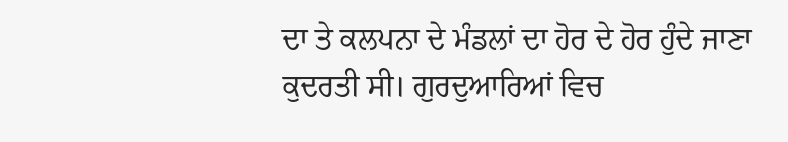ਦਾ ਤੇ ਕਲਪਨਾ ਦੇ ਮੰਡਲਾਂ ਦਾ ਹੋਰ ਦੇ ਹੋਰ ਹੁੰਦੇ ਜਾਣਾ ਕੁਦਰਤੀ ਸੀ। ਗੁਰਦੁਆਰਿਆਂ ਵਿਚ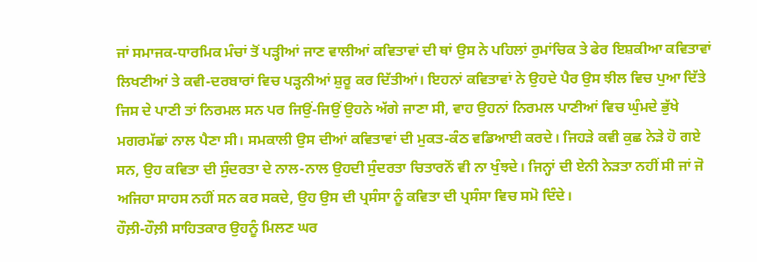ਜਾਂ ਸਮਾਜਕ-ਧਾਰਮਿਕ ਮੰਚਾਂ ਤੋਂ ਪੜ੍ਹੀਆਂ ਜਾਣ ਵਾਲੀਆਂ ਕਵਿਤਾਵਾਂ ਦੀ ਥਾਂ ਉਸ ਨੇ ਪਹਿਲਾਂ ਰੁਮਾਂਚਿਕ ਤੇ ਫੇਰ ਇਸ਼ਕੀਆ ਕਵਿਤਾਵਾਂ ਲਿਖਣੀਆਂ ਤੇ ਕਵੀ-ਦਰਬਾਰਾਂ ਵਿਚ ਪੜ੍ਹਨੀਆਂ ਸ਼ੁਰੂ ਕਰ ਦਿੱਤੀਆਂ। ਇਹਨਾਂ ਕਵਿਤਾਵਾਂ ਨੇ ਉਹਦੇ ਪੈਰ ਉਸ ਝੀਲ ਵਿਚ ਪੁਆ ਦਿੱਤੇ ਜਿਸ ਦੇ ਪਾਣੀ ਤਾਂ ਨਿਰਮਲ ਸਨ ਪਰ ਜਿਉਂ-ਜਿਉਂ ਉਹਨੇ ਅੱਗੇ ਜਾਣਾ ਸੀ, ਵਾਹ ਉਹਨਾਂ ਨਿਰਮਲ ਪਾਣੀਆਂ ਵਿਚ ਘੁੰਮਦੇ ਭੁੱਖੇ ਮਗਰਮੱਛਾਂ ਨਾਲ ਪੈਣਾ ਸੀ। ਸਮਕਾਲੀ ਉਸ ਦੀਆਂ ਕਵਿਤਾਵਾਂ ਦੀ ਮੁਕਤ-ਕੰਠ ਵਡਿਆਈ ਕਰਦੇ। ਜਿਹੜੇ ਕਵੀ ਕੁਛ ਨੇੜੇ ਹੋ ਗਏ ਸਨ, ਉਹ ਕਵਿਤਾ ਦੀ ਸੁੰਦਰਤਾ ਦੇ ਨਾਲ-ਨਾਲ ਉਹਦੀ ਸੁੰਦਰਤਾ ਚਿਤਾਰਨੋਂ ਵੀ ਨਾ ਖੁੰਝਦੇ। ਜਿਨ੍ਹਾਂ ਦੀ ਏਨੀ ਨੇੜਤਾ ਨਹੀਂ ਸੀ ਜਾਂ ਜੋ ਅਜਿਹਾ ਸਾਹਸ ਨਹੀਂ ਸਨ ਕਰ ਸਕਦੇ, ਉਹ ਉਸ ਦੀ ਪ੍ਰਸੰਸਾ ਨੂੰ ਕਵਿਤਾ ਦੀ ਪ੍ਰਸੰਸਾ ਵਿਚ ਸਮੋ ਦਿੰਦੇ।
ਹੌਲ਼ੀ-ਹੌਲ਼ੀ ਸਾਹਿਤਕਾਰ ਉਹਨੂੰ ਮਿਲਣ ਘਰ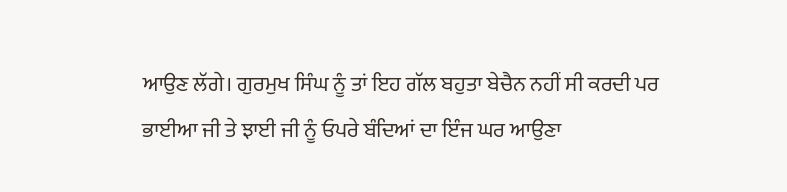ਆਉਣ ਲੱਗੇ। ਗੁਰਮੁਖ ਸਿੰਘ ਨੂੰ ਤਾਂ ਇਹ ਗੱਲ ਬਹੁਤਾ ਬੇਚੈਨ ਨਹੀਂ ਸੀ ਕਰਦੀ ਪਰ ਭਾਈਆ ਜੀ ਤੇ ਝਾਈ ਜੀ ਨੂੰ ਓਪਰੇ ਬੰਦਿਆਂ ਦਾ ਇੰਜ ਘਰ ਆਉਣਾ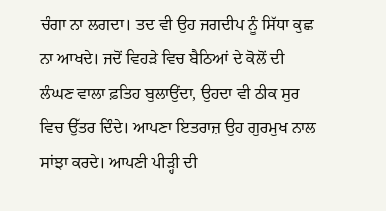ਚੰਗਾ ਨਾ ਲਗਦਾ। ਤਦ ਵੀ ਉਹ ਜਗਦੀਪ ਨੂੰ ਸਿੱਧਾ ਕੁਛ ਨਾ ਆਖਦੇ। ਜਦੋਂ ਵਿਹੜੇ ਵਿਚ ਬੈਠਿਆਂ ਦੇ ਕੋਲੋਂ ਦੀ ਲੰਘਣ ਵਾਲਾ ਫ਼ਤਿਹ ਬੁਲਾਉਂਦਾ, ਉਹਦਾ ਵੀ ਠੀਕ ਸੁਰ ਵਿਚ ਉੱਤਰ ਦਿੰਦੇ। ਆਪਣਾ ਇਤਰਾਜ਼ ਉਹ ਗੁਰਮੁਖ ਨਾਲ ਸਾਂਝਾ ਕਰਦੇ। ਆਪਣੀ ਪੀੜ੍ਹੀ ਦੀ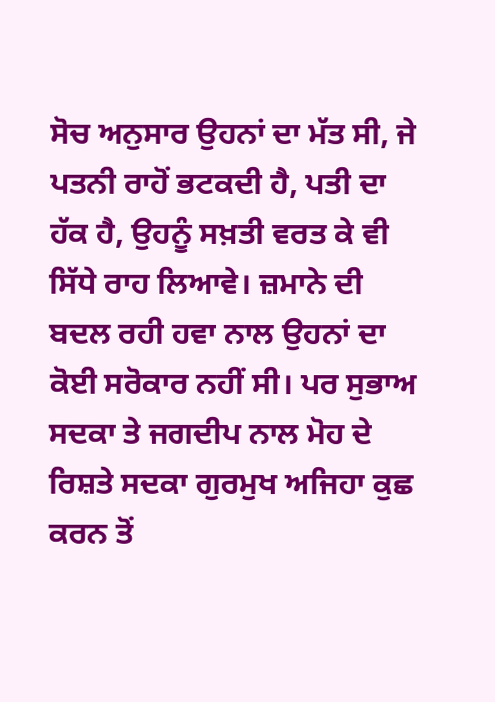ਸੋਚ ਅਨੁਸਾਰ ਉਹਨਾਂ ਦਾ ਮੱਤ ਸੀ, ਜੇ ਪਤਨੀ ਰਾਹੋਂ ਭਟਕਦੀ ਹੈ, ਪਤੀ ਦਾ ਹੱਕ ਹੈ, ਉਹਨੂੰ ਸਖ਼ਤੀ ਵਰਤ ਕੇ ਵੀ ਸਿੱਧੇ ਰਾਹ ਲਿਆਵੇ। ਜ਼ਮਾਨੇ ਦੀ ਬਦਲ ਰਹੀ ਹਵਾ ਨਾਲ ਉਹਨਾਂ ਦਾ ਕੋਈ ਸਰੋਕਾਰ ਨਹੀਂ ਸੀ। ਪਰ ਸੁਭਾਅ ਸਦਕਾ ਤੇ ਜਗਦੀਪ ਨਾਲ ਮੋਹ ਦੇ ਰਿਸ਼ਤੇ ਸਦਕਾ ਗੁਰਮੁਖ ਅਜਿਹਾ ਕੁਛ ਕਰਨ ਤੋਂ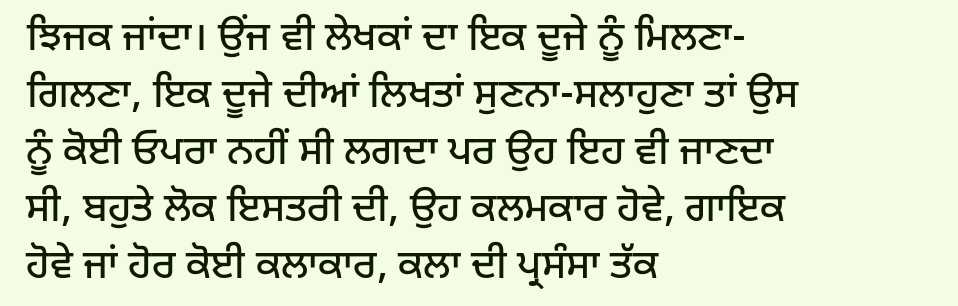ਝਿਜਕ ਜਾਂਦਾ। ਉਂਜ ਵੀ ਲੇਖਕਾਂ ਦਾ ਇਕ ਦੂਜੇ ਨੂੰ ਮਿਲਣਾ-ਗਿਲਣਾ, ਇਕ ਦੂਜੇ ਦੀਆਂ ਲਿਖਤਾਂ ਸੁਣਨਾ-ਸਲਾਹੁਣਾ ਤਾਂ ਉਸ ਨੂੰ ਕੋਈ ਓਪਰਾ ਨਹੀਂ ਸੀ ਲਗਦਾ ਪਰ ਉਹ ਇਹ ਵੀ ਜਾਣਦਾ ਸੀ, ਬਹੁਤੇ ਲੋਕ ਇਸਤਰੀ ਦੀ, ਉਹ ਕਲਮਕਾਰ ਹੋਵੇ, ਗਾਇਕ ਹੋਵੇ ਜਾਂ ਹੋਰ ਕੋਈ ਕਲਾਕਾਰ, ਕਲਾ ਦੀ ਪ੍ਰਸੰਸਾ ਤੱਕ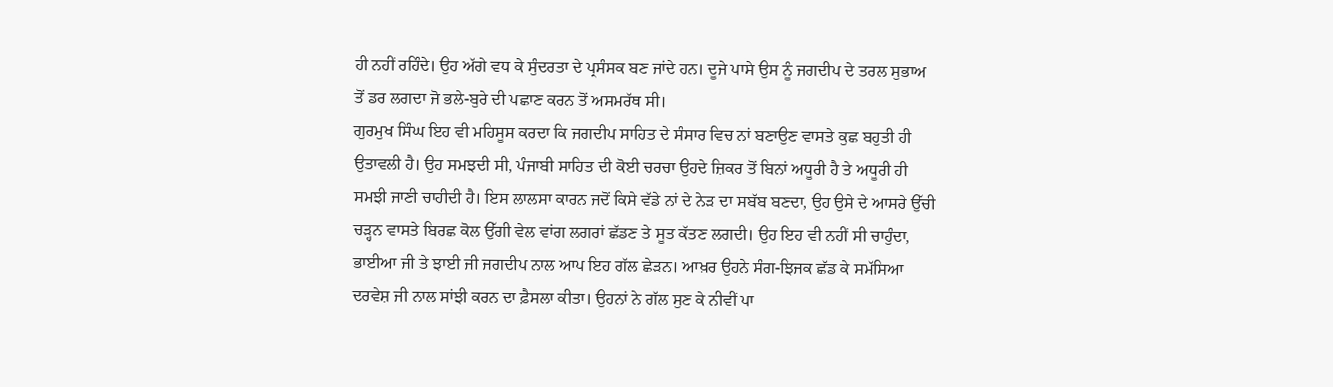ਹੀ ਨਹੀਂ ਰਹਿੰਦੇ। ਉਹ ਅੱਗੇ ਵਧ ਕੇ ਸੁੰਦਰਤਾ ਦੇ ਪ੍ਰਸੰਸਕ ਬਣ ਜਾਂਦੇ ਹਨ। ਦੂਜੇ ਪਾਸੇ ਉਸ ਨੂੰ ਜਗਦੀਪ ਦੇ ਤਰਲ ਸੁਭਾਅ ਤੋਂ ਡਰ ਲਗਦਾ ਜੋ ਭਲੇ-ਬੁਰੇ ਦੀ ਪਛਾਣ ਕਰਨ ਤੋਂ ਅਸਮਰੱਥ ਸੀ।
ਗੁਰਮੁਖ ਸਿੰਘ ਇਹ ਵੀ ਮਹਿਸੂਸ ਕਰਦਾ ਕਿ ਜਗਦੀਪ ਸਾਹਿਤ ਦੇ ਸੰਸਾਰ ਵਿਚ ਨਾਂ ਬਣਾਉਣ ਵਾਸਤੇ ਕੁਛ ਬਹੁਤੀ ਹੀ ਉਤਾਵਲੀ ਹੈ। ਉਹ ਸਮਝਦੀ ਸੀ, ਪੰਜਾਬੀ ਸਾਹਿਤ ਦੀ ਕੋਈ ਚਰਚਾ ਉਹਦੇ ਜ਼ਿਕਰ ਤੋਂ ਬਿਨਾਂ ਅਧੂਰੀ ਹੈ ਤੇ ਅਧੂਰੀ ਹੀ ਸਮਝੀ ਜਾਣੀ ਚਾਹੀਦੀ ਹੈ। ਇਸ ਲਾਲਸਾ ਕਾਰਨ ਜਦੋਂ ਕਿਸੇ ਵੱਡੇ ਨਾਂ ਦੇ ਨੇੜ ਦਾ ਸਬੱਬ ਬਣਦਾ, ਉਹ ਉਸੇ ਦੇ ਆਸਰੇ ਉੱਚੀ ਚੜ੍ਹਨ ਵਾਸਤੇ ਬਿਰਛ ਕੋਲ ਉੱਗੀ ਵੇਲ ਵਾਂਗ ਲਗਰਾਂ ਛੱਡਣ ਤੇ ਸੂਤ ਕੱਤਣ ਲਗਦੀ। ਉਹ ਇਹ ਵੀ ਨਹੀਂ ਸੀ ਚਾਹੁੰਦਾ, ਭਾਈਆ ਜੀ ਤੇ ਝਾਈ ਜੀ ਜਗਦੀਪ ਨਾਲ ਆਪ ਇਹ ਗੱਲ ਛੇੜਨ। ਆਖ਼ਰ ਉਹਨੇ ਸੰਗ-ਝਿਜਕ ਛੱਡ ਕੇ ਸਮੱਸਿਆ ਦਰਵੇਸ਼ ਜੀ ਨਾਲ ਸਾਂਝੀ ਕਰਨ ਦਾ ਫ਼ੈਸਲਾ ਕੀਤਾ। ਉਹਨਾਂ ਨੇ ਗੱਲ ਸੁਣ ਕੇ ਨੀਵੀਂ ਪਾ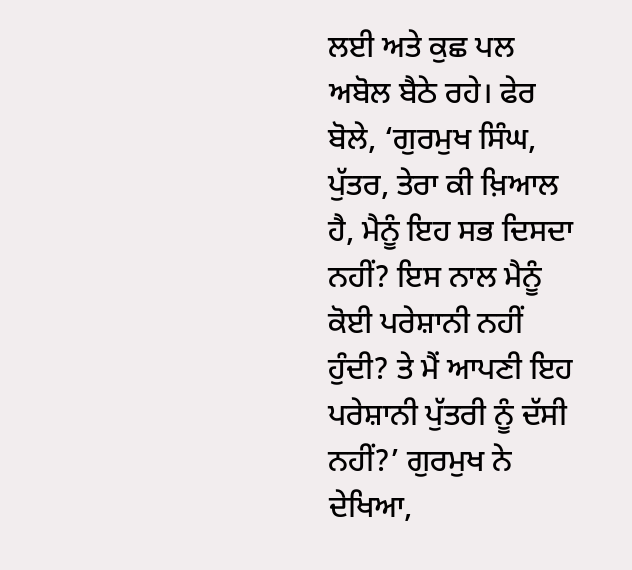ਲਈ ਅਤੇ ਕੁਛ ਪਲ ਅਬੋਲ ਬੈਠੇ ਰਹੇ। ਫੇਰ ਬੋਲੇ, ‘ਗੁਰਮੁਖ ਸਿੰਘ, ਪੁੱਤਰ, ਤੇਰਾ ਕੀ ਖ਼ਿਆਲ ਹੈ, ਮੈਨੂੰ ਇਹ ਸਭ ਦਿਸਦਾ ਨਹੀਂ? ਇਸ ਨਾਲ ਮੈਨੂੰ ਕੋਈ ਪਰੇਸ਼ਾਨੀ ਨਹੀਂ ਹੁੰਦੀ? ਤੇ ਮੈਂ ਆਪਣੀ ਇਹ ਪਰੇਸ਼ਾਨੀ ਪੁੱਤਰੀ ਨੂੰ ਦੱਸੀ ਨਹੀਂ?’ ਗੁਰਮੁਖ ਨੇ ਦੇਖਿਆ,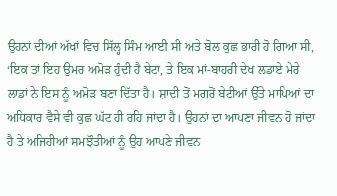ਉਹਨਾਂ ਦੀਆਂ ਅੱਖਾਂ ਵਿਚ ਸਿੱਲ੍ਹ ਸਿੰਮ ਆਈ ਸੀ ਅਤੇ ਬੋਲ ਕੁਛ ਭਾਰੀ ਹੋ ਗਿਆ ਸੀ, ‘ਇਕ ਤਾਂ ਇਹ ਉਮਰ ਅਮੋੜ ਹੁੰਦੀ ਹੈ ਬੇਟਾ, ਤੇ ਇਕ ਮਾਂ-ਬਾਹਰੀ ਦੇਖ ਲਡਾਏ ਮੇਰੇ ਲਾਡਾਂ ਨੇ ਇਸ ਨੂੰ ਅਮੋੜ ਬਣਾ ਦਿੱਤਾ ਹੈ। ਸ਼ਾਦੀ ਤੋਂ ਮਗਰੋਂ ਬੇਟੀਆਂ ਉੱਤੇ ਮਾਪਿਆਂ ਦਾ ਅਧਿਕਾਰ ਵੈਸੇ ਵੀ ਕੁਛ ਘੱਟ ਹੀ ਰਹਿ ਜਾਂਦਾ ਹੈ। ਉਹਨਾਂ ਦਾ ਆਪਣਾ ਜੀਵਨ ਹੋ ਜਾਂਦਾ ਹੈ ਤੇ ਅਜਿਹੀਆਂ ਸਮਝੌਤੀਆਂ ਨੂੰ ਉਹ ਆਪਣੇ ਜੀਵਨ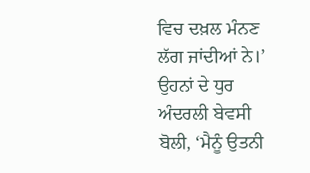ਵਿਚ ਦਖ਼ਲ ਮੰਨਣ ਲੱਗ ਜਾਂਦੀਆਂ ਨੇ।’
ਉਹਨਾਂ ਦੇ ਧੁਰ ਅੰਦਰਲੀ ਬੇਵਸੀ ਬੋਲੀ, ‘ਮੈਨੂੰ ਉਤਨੀ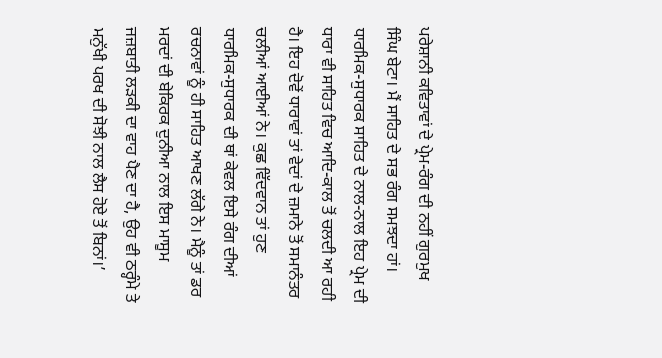ਪਰੇਸ਼ਾਨੀ ਕਵਿਤਾਵਾਂ ਦੇ ਪ੍ਰੇਮ-ਰੰਗ ਦੀ ਨਹੀਂ ਗੁਰਮੁਖ ਸਿੰਘ ਬੇਟਾ। ਮੈਂ ਸਾਹਿਤ ਦੇ ਸਭ ਰੰਗ ਸਮਝਦਾ ਹਾਂ। ਧਾਰਮਿਕ-ਸੁਧਾਰਕ ਸਾਹਿਤ ਦੇ ਨਾਲ-ਨਾਲ ਇਹ ਪ੍ਰੇਮ ਦੀ ਧਾਰਾ ਵੀ ਸਾਹਿਤ ਵਿਚ ਆਦਿ-ਕਾਲ ਤੋਂ ਚਲਦੀ ਆ ਰਹੀ ਹੈ। ਇਹ ਦੋਵੇਂ ਧਾਰਾਵਾਂ ਤਾਂ ਵੇਦਾਂ ਦੇ ਜ਼ਮਾਨੇ ਤੋਂ ਸਮਾਨੰਤਰ ਚਲੀਆਂ ਆਈਆਂ ਨੇ। ਕੁਛ ਵਿੱਦਵਾਨ ਤਾਂ ਹੁਣ ਧਾਰਮਿਕ-ਸੁਧਾਰਕ ਦੀ ਥਾਂ ਕੇਵਲ ਇਸੇ ਰੰਗ ਦੀਆਂ ਰਚਨਾਵਾਂ ਨੂੰ ਹੀ ਸਾਹਿਤ ਆਖਣ ਲੱਗੇ ਨੇ। ਮੈਨੂੰ ਤਾਂ ਡਰ ਮਰਦਾਂ ਦੀ ਬੇਕਿਰਕ ਦੁਨੀਆ ਨਾਲ ਇਸ ਮਾਸੂਮ ਜਜ਼ਬਾਤੀ ਲੜਕੀ ਦਾ ਵਾਹ ਪੈਣ ਦਾ ਹੈ, ਉਹ ਵੀ ਠਰ੍ਹੰਮੇ ਤੇ ਮਨੁੱਖੀ ਪਰਖ ਦੀ ਸੋਝੀ ਨਾਲ ਲੈਸ ਹੋਏ ਤੋਂ ਬਿਨਾਂ।’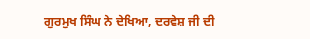ਗੁਰਮੁਖ ਸਿੰਘ ਨੇ ਦੇਖਿਆ, ਦਰਵੇਸ਼ ਜੀ ਦੀ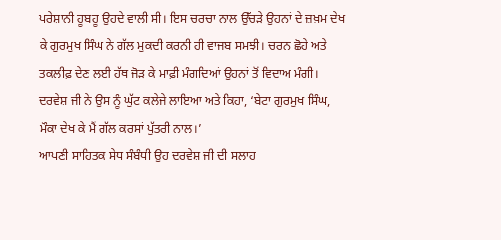ਪਰੇਸ਼ਾਨੀ ਹੂਬਹੂ ਉਹਦੇ ਵਾਲੀ ਸੀ। ਇਸ ਚਰਚਾ ਨਾਲ ਉੱਚੜੇ ਉਹਨਾਂ ਦੇ ਜ਼ਖ਼ਮ ਦੇਖ ਕੇ ਗੁਰਮੁਖ ਸਿੰਘ ਨੇ ਗੱਲ ਮੁਕਦੀ ਕਰਨੀ ਹੀ ਵਾਜਬ ਸਮਝੀ। ਚਰਨ ਛੋਹੇ ਅਤੇ ਤਕਲੀਫ਼ ਦੇਣ ਲਈ ਹੱਥ ਜੋੜ ਕੇ ਮਾਫ਼ੀ ਮੰਗਦਿਆਂ ਉਹਨਾਂ ਤੋਂ ਵਿਦਾਅ ਮੰਗੀ। ਦਰਵੇਸ਼ ਜੀ ਨੇ ਉਸ ਨੂੰ ਘੁੱਟ ਕਲੇਜੇ ਲਾਇਆ ਅਤੇ ਕਿਹਾ, ‘ਬੇਟਾ ਗੁਰਮੁਖ ਸਿੰਘ, ਮੌਕਾ ਦੇਖ ਕੇ ਮੈਂ ਗੱਲ ਕਰਸਾਂ ਪੁੱਤਰੀ ਨਾਲ।’
ਆਪਣੀ ਸਾਹਿਤਕ ਸੇਧ ਸੰਬੰਧੀ ਉਹ ਦਰਵੇਸ਼ ਜੀ ਦੀ ਸਲਾਹ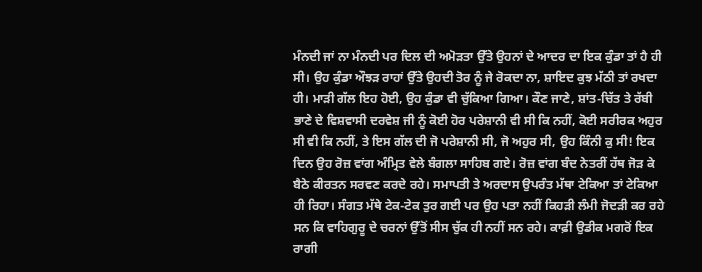ਮੰਨਦੀ ਜਾਂ ਨਾ ਮੰਨਦੀ ਪਰ ਦਿਲ ਦੀ ਅਮੋੜਤਾ ਉੱਤੇ ਉਹਨਾਂ ਦੇ ਆਦਰ ਦਾ ਇਕ ਕੁੰਡਾ ਤਾਂ ਹੈ ਹੀ ਸੀ। ਉਹ ਕੁੰਡਾ ਔਝੜ ਰਾਹਾਂ ਉੱਤੇ ਉਹਦੀ ਤੋਰ ਨੂੰ ਜੇ ਰੋਕਦਾ ਨਾ, ਸ਼ਾਇਦ ਕੁਝ ਮੱਠੀ ਤਾਂ ਰਖਦਾ ਹੀ। ਮਾੜੀ ਗੱਲ ਇਹ ਹੋਈ, ਉਹ ਕੁੰਡਾ ਵੀ ਚੁੱਕਿਆ ਗਿਆ। ਕੌਣ ਜਾਣੇ, ਸ਼ਾਂਤ-ਚਿੱਤ ਤੇ ਰੱਬੀ ਭਾਣੇ ਦੇ ਵਿਸ਼ਵਾਸੀ ਦਰਵੇਸ਼ ਜੀ ਨੂੰ ਕੋਈ ਹੋਰ ਪਰੇਸ਼ਾਨੀ ਵੀ ਸੀ ਕਿ ਨਹੀਂ, ਕੋਈ ਸਰੀਰਕ ਅਹੁਰ ਸੀ ਵੀ ਕਿ ਨਹੀਂ, ਤੇ ਇਸ ਗੱਲ ਦੀ ਜੋ ਪਰੇਸ਼ਾਨੀ ਸੀ, ਜੋ ਅਹੁਰ ਸੀ, ਉਹ ਕਿੰਨੀ ਕੁ ਸੀ! ਇਕ ਦਿਨ ਉਹ ਰੋਜ਼ ਵਾਂਗ ਅੰਮ੍ਰਿਤ ਵੇਲੇ ਬੰਗਲਾ ਸਾਹਿਬ ਗਏ। ਰੋਜ਼ ਵਾਂਗ ਬੰਦ ਨੇਤਰੀਂ ਹੱਥ ਜੋੜ ਕੇ ਬੈਠੇ ਕੀਰਤਨ ਸਰਵਣ ਕਰਦੇ ਰਹੇ। ਸਮਾਪਤੀ ਤੇ ਅਰਦਾਸ ਉਪਰੰਤ ਮੱਥਾ ਟੇਕਿਆ ਤਾਂ ਟੇਕਿਆ ਹੀ ਰਿਹਾ। ਸੰਗਤ ਮੱਥੇ ਟੇਕ-ਟੇਕ ਤੁਰ ਗਈ ਪਰ ਉਹ ਪਤਾ ਨਹੀਂ ਕਿਹੜੀ ਲੰਮੀ ਜੋਦੜੀ ਕਰ ਰਹੇ ਸਨ ਕਿ ਵਾਹਿਗੁਰੂ ਦੇ ਚਰਨਾਂ ਉੱਤੋਂ ਸੀਸ ਚੁੱਕ ਹੀ ਨਹੀਂ ਸਨ ਰਹੇ। ਕਾਫ਼ੀ ਉਡੀਕ ਮਗਰੋਂ ਇਕ ਰਾਗੀ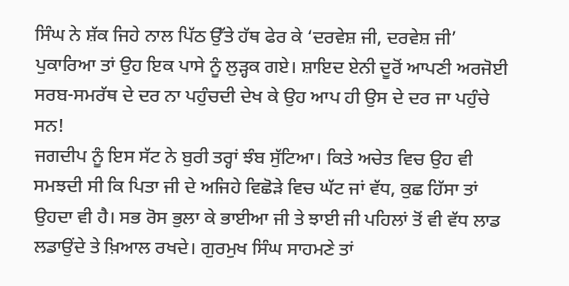ਸਿੰਘ ਨੇ ਸ਼ੱਕ ਜਿਹੇ ਨਾਲ ਪਿੱਠ ਉੱਤੇ ਹੱਥ ਫੇਰ ਕੇ ‘ਦਰਵੇਸ਼ ਜੀ, ਦਰਵੇਸ਼ ਜੀ’ ਪੁਕਾਰਿਆ ਤਾਂ ਉਹ ਇਕ ਪਾਸੇ ਨੂੰ ਲੁੜ੍ਹਕ ਗਏ। ਸ਼ਾਇਦ ਏਨੀ ਦੂਰੋਂ ਆਪਣੀ ਅਰਜੋਈ ਸਰਬ-ਸਮਰੱਥ ਦੇ ਦਰ ਨਾ ਪਹੁੰਚਦੀ ਦੇਖ ਕੇ ਉਹ ਆਪ ਹੀ ਉਸ ਦੇ ਦਰ ਜਾ ਪਹੁੰਚੇ ਸਨ!
ਜਗਦੀਪ ਨੂੰ ਇਸ ਸੱਟ ਨੇ ਬੁਰੀ ਤਰ੍ਹਾਂ ਝੰਬ ਸੁੱਟਿਆ। ਕਿਤੇ ਅਚੇਤ ਵਿਚ ਉਹ ਵੀ ਸਮਝਦੀ ਸੀ ਕਿ ਪਿਤਾ ਜੀ ਦੇ ਅਜਿਹੇ ਵਿਛੋੜੇ ਵਿਚ ਘੱਟ ਜਾਂ ਵੱਧ, ਕੁਛ ਹਿੱਸਾ ਤਾਂ ਉਹਦਾ ਵੀ ਹੈ। ਸਭ ਰੋਸ ਭੁਲਾ ਕੇ ਭਾਈਆ ਜੀ ਤੇ ਝਾਈ ਜੀ ਪਹਿਲਾਂ ਤੋਂ ਵੀ ਵੱਧ ਲਾਡ ਲਡਾਉਂਦੇ ਤੇ ਖ਼ਿਆਲ ਰਖਦੇ। ਗੁਰਮੁਖ ਸਿੰਘ ਸਾਹਮਣੇ ਤਾਂ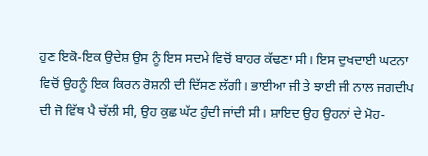ਹੁਣ ਇਕੋ-ਇਕ ਉਦੇਸ਼ ਉਸ ਨੂੰ ਇਸ ਸਦਮੇ ਵਿਚੋਂ ਬਾਹਰ ਕੱਢਣਾ ਸੀ। ਇਸ ਦੁਖਦਾਈ ਘਟਨਾ ਵਿਚੋਂ ਉਹਨੂੰ ਇਕ ਕਿਰਨ ਰੋਸ਼ਨੀ ਦੀ ਦਿੱਸਣ ਲੱਗੀ। ਭਾਈਆ ਜੀ ਤੇ ਝਾਈ ਜੀ ਨਾਲ ਜਗਦੀਪ ਦੀ ਜੋ ਵਿੱਥ ਪੈ ਚੱਲੀ ਸੀ, ਉਹ ਕੁਛ ਘੱਟ ਹੁੰਦੀ ਜਾਂਦੀ ਸੀ। ਸ਼ਾਇਦ ਉਹ ਉਹਨਾਂ ਦੇ ਮੋਹ-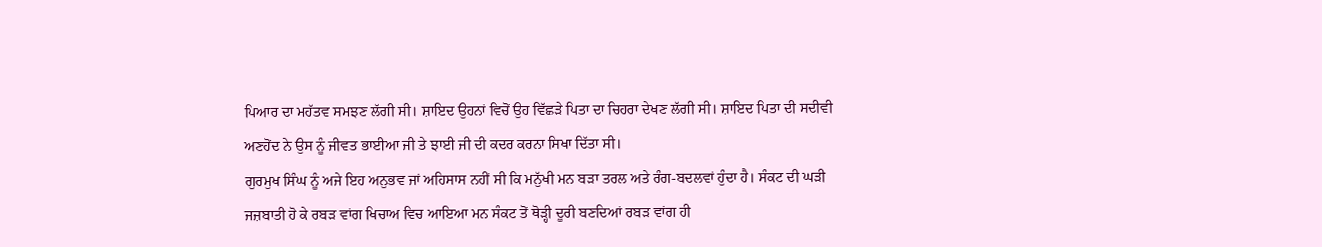ਪਿਆਰ ਦਾ ਮਹੱਤਵ ਸਮਝਣ ਲੱਗੀ ਸੀ। ਸ਼ਾਇਦ ਉਹਨਾਂ ਵਿਚੋਂ ਉਹ ਵਿੱਛੜੇ ਪਿਤਾ ਦਾ ਚਿਹਰਾ ਦੇਖਣ ਲੱਗੀ ਸੀ। ਸ਼ਾਇਦ ਪਿਤਾ ਦੀ ਸਦੀਵੀ ਅਣਹੋਂਦ ਨੇ ਉਸ ਨੂੰ ਜੀਵਤ ਭਾਈਆ ਜੀ ਤੇ ਝਾਈ ਜੀ ਦੀ ਕਦਰ ਕਰਨਾ ਸਿਖਾ ਦਿੱਤਾ ਸੀ।
ਗੁਰਮੁਖ ਸਿੰਘ ਨੂੰ ਅਜੇ ਇਹ ਅਨੁਭਵ ਜਾਂ ਅਹਿਸਾਸ ਨਹੀਂ ਸੀ ਕਿ ਮਨੁੱਖੀ ਮਨ ਬੜਾ ਤਰਲ ਅਤੇ ਰੰਗ-ਬਦਲਵਾਂ ਹੁੰਦਾ ਹੈ। ਸੰਕਟ ਦੀ ਘੜੀ ਜਜ਼ਬਾਤੀ ਹੋ ਕੇ ਰਬੜ ਵਾਂਗ ਖਿਚਾਅ ਵਿਚ ਆਇਆ ਮਨ ਸੰਕਟ ਤੋਂ ਥੋੜ੍ਹੀ ਦੂਰੀ ਬਣਦਿਆਂ ਰਬੜ ਵਾਂਗ ਹੀ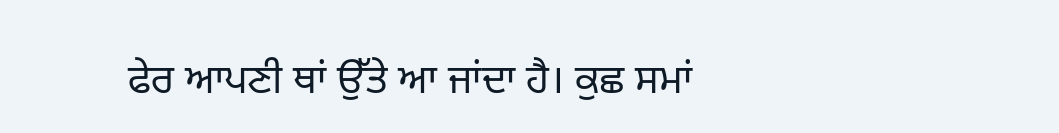ਫੇਰ ਆਪਣੀ ਥਾਂ ਉੱਤੇ ਆ ਜਾਂਦਾ ਹੈ। ਕੁਛ ਸਮਾਂ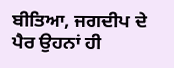ਬੀਤਿਆ, ਜਗਦੀਪ ਦੇ ਪੈਰ ਉਹਨਾਂ ਹੀ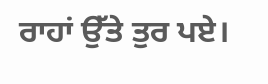ਰਾਹਾਂ ਉੱਤੇ ਤੁਰ ਪਏ।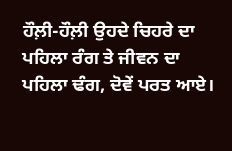ਹੌਲ਼ੀ-ਹੌਲ਼ੀ ਉਹਦੇ ਚਿਹਰੇ ਦਾ ਪਹਿਲਾ ਰੰਗ ਤੇ ਜੀਵਨ ਦਾ ਪਹਿਲਾ ਢੰਗ, ਦੋਵੇਂ ਪਰਤ ਆਏ।